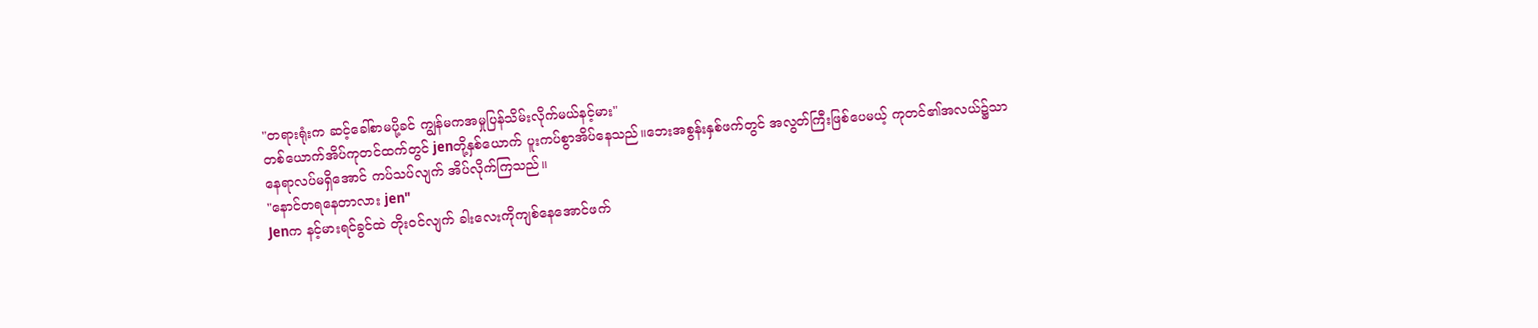"တရားရုံးက ဆင့်ခေါ်စာမပို့ခင် ကျွန်မကအမှုပြန်သိမ်းလိုက်မယ်နင့်မား"
တစ်ယောက်အိပ်ကုတင်ထက်တွင် jenတို့နှစ်ယောက် ပူးကပ်စွာအိပ်နေသည်။ဘေးအစွန်းနှစ်ဖက်တွင် အလွတ်ကြီးဖြစ်ပေမယ့် ကုတင်၏အလယ်၌သာ နေရာလပ်မရှိအောင် ကပ်သပ်လျက် အိပ်လိုက်ကြသည်။
"နောင်တရနေတာလား jen"
Jenက နင့်မားရင်ခွင်ထဲ တိုးဝင်လျက် ခါးလေးကိုကျစ်နေအောင်ဖက်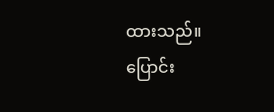ထားသည်။
ပြောင်း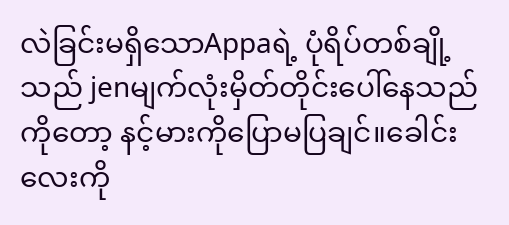လဲခြင်းမရှိသောAppaရဲ့ ပုံရိပ်တစ်ချို့သည် jenမျက်လုံးမှိတ်တိုင်းပေါ်နေသည်ကိုတော့ နင့်မားကိုပြောမပြချင်။ခေါင်းလေးကို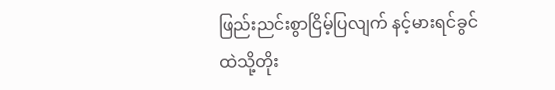ဖြည်းညင်းစွာငြိမ့်ပြလျက် နင့်မားရင်ခွင်ထဲသို့တိုး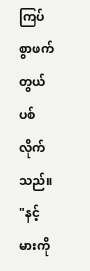ကြပ်စွာဖက်တွယ်ပစ်လိုက်သည်။
"နင့်မားကို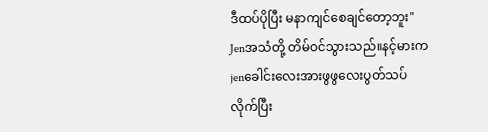ဒီထပ်ပိုပြီး မနာကျင်စေချင်တော့ဘူး"
Jenအသံတို့ တိမ်ဝင်သွားသည်။နင့်မားက jenခေါင်းလေးအားဖွဖွလေးပွတ်သပ်လိုက်ပြီး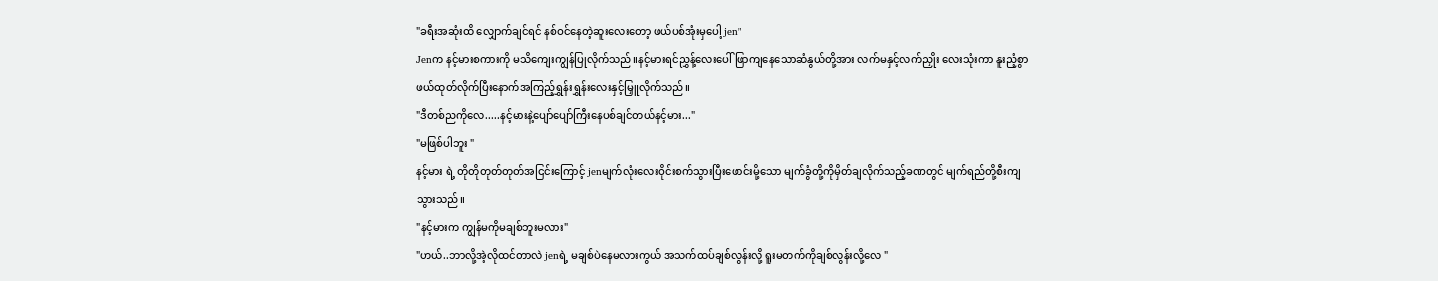"ခရီးအဆုံးထိ လျှောက်ချင်ရင် နစ်ဝင်နေတဲ့ဆူးလေးတော့ ဖယ်ပစ်အုံးမှပေါ့ jen"
Jenက နင့်မားစကားကို မသိကျေးကျွန်ပြုလိုက်သည်။နင့်မားရင်ညွှန့်လေးပေါ် ဖြာကျနေသောဆံနွယ်တို့အား လက်မနှင့်လက်ညှိုး လေးသုံးကာ နူးညံ့စွာဖယ်ထုတ်လိုက်ပြီးနောက်အကြည့်ရွှန်းရွှန်းလေးနှင့်မြှူလိုက်သည်။
"ဒီတစ်ညကိုလေ.....နင့်မားနဲ့ပျော်ပျော်ကြီးနေပစ်ချင်တယ်နင့်မား..."
"မဖြစ်ပါဘူး "
နင့်မား ရဲ့ တိုတိုတုတ်တုတ်အငြင်းကြောင့် jenမျက်လုံးလေးဝိုင်းစက်သွားပြီးဖောင်းမို့သော မျက်ခွံတို့ကိုမှိတ်ချလိုက်သည့်ခဏတွင် မျက်ရည်တို့စီးကျသွားသည်။
"နင့်မားက ကျွန်မကိုမချစ်ဘူးမလား"
"ဟယ်..ဘာလို့အဲ့လိုထင်တာလဲ jenရဲ့ မချစ်ပဲနေမလားကွယ် အသက်ထပ်ချစ်လွန်းလို့ ရူးမတက်ကိုချစ်လွန်းလို့လေ "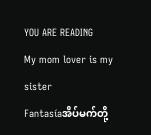YOU ARE READING
My mom lover is my sister
Fantasíaအိပ်မက်တို့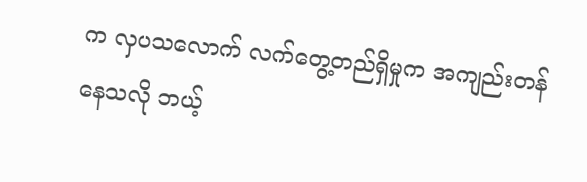က လှပသလောက် လက်တွေ့တည်ရှိမှုက အကျည်းတန်နေသလို ဘယ့်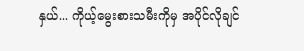နှယ်... ကိုယ့်မွေးစားသမီးကိုမှ အပိုင်လိုချင်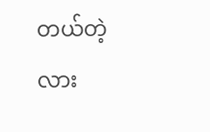တယ်တဲ့လား